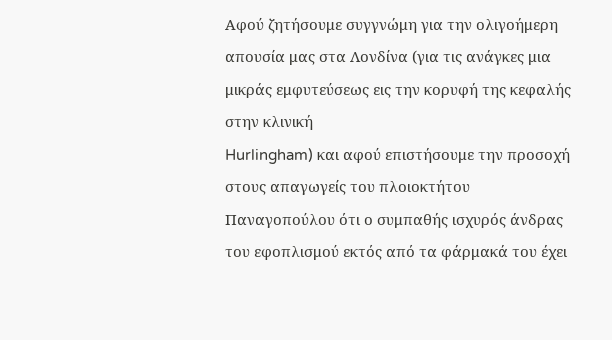Αφού ζητήσουμε συγγνώμη για την ολιγοήμερη απουσία μας στα Λονδίνα (για τις ανάγκες μια μικράς εμφυτεύσεως εις την κορυφή της κεφαλής στην κλινική
Hurlingham) και αφού επιστήσουμε την προσοχή στους απαγωγείς του πλοιοκτήτου
Παναγοπούλου ότι ο συμπαθής ισχυρός άνδρας του εφοπλισμού εκτός από τα φάρμακά του έχει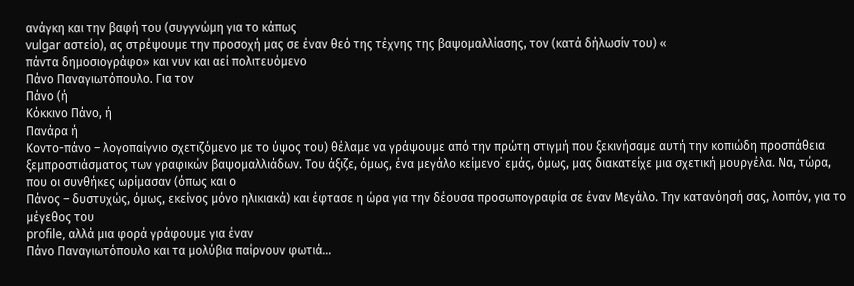ανάγκη και την βαφή του (συγγνώμη για το κάπως
vulgar αστείο), ας στρέψουμε την προσοχή μας σε έναν θεό της τέχνης της βαψομαλλίασης, τον (κατά δήλωσίν του) «
πάντα δημοσιογράφο» και νυν και αεί πολιτευόμενο
Πάνο Παναγιωτόπουλο. Για τον
Πάνο (ή
Κόκκινο Πάνο, ή
Πανάρα ή
Κοντο-πάνο – λογοπαίγνιο σχετιζόμενο με το ύψος του) θέλαμε να γράψουμε από την πρώτη στιγμή που ξεκινήσαμε αυτή την κοπιώδη προσπάθεια ξεμπροστιάσματος των γραφικών βαψομαλλιάδων. Του άξιζε, όμως, ένα μεγάλο κείμενο˙ εμάς, όμως, μας διακατείχε μια σχετική μουργέλα. Να, τώρα, που οι συνθήκες ωρίμασαν (όπως και ο
Πάνος – δυστυχώς, όμως, εκείνος μόνο ηλικιακά) και έφτασε η ώρα για την δέουσα προσωπογραφία σε έναν Μεγάλο. Την κατανόησή σας, λοιπόν, για το μέγεθος του
profile, αλλά μια φορά γράφουμε για έναν
Πάνο Παναγιωτόπουλο και τα μολύβια παίρνουν φωτιά…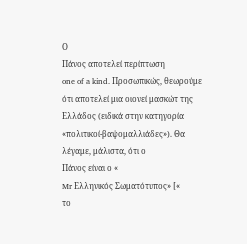Ο
Πάνος αποτελεί περίπτωση
one of a kind. Προσωπικώς, θεωρούμε ότι αποτελεί μια οιονεί μασκώτ της Ελλάδος (ειδικά στην κατηγορία «πολιτικοί-βαψομαλλιάδες»). Θα λέγαμε, μάλιστα, ότι ο
Πάνος είναι ο «
Mr Ελληνικός Σωματότυπος» [«
το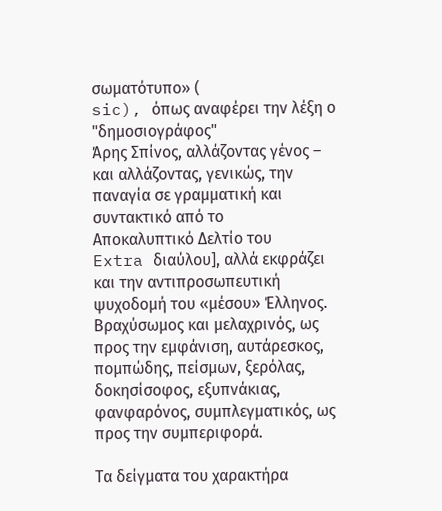σωματότυπο» (
sic), όπως αναφέρει την λέξη ο "δημοσιογράφος"
Άρης Σπίνος, αλλάζοντας γένος – και αλλάζοντας, γενικώς, την παναγία σε γραμματική και συντακτικό από το
Αποκαλυπτικό Δελτίο του
Extra διαύλου], αλλά εκφράζει και την αντιπροσωπευτική ψυχοδομή του «μέσου» Έλληνος. Βραχύσωμος και μελαχρινός, ως προς την εμφάνιση, αυτάρεσκος, πομπώδης, πείσμων, ξερόλας, δοκησίσοφος, εξυπνάκιας, φανφαρόνος, συμπλεγματικός, ως προς την συμπεριφορά.

Τα δείγματα του χαρακτήρα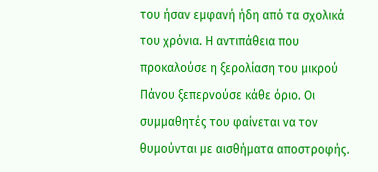του ήσαν εμφανή ήδη από τα σχολικά του χρόνια. Η αντιπάθεια που προκαλούσε η ξερολίαση του μικρού
Πάνου ξεπερνούσε κάθε όριο. Οι συμμαθητές του φαίνεται να τον θυμούνται με αισθήματα αποστροφής.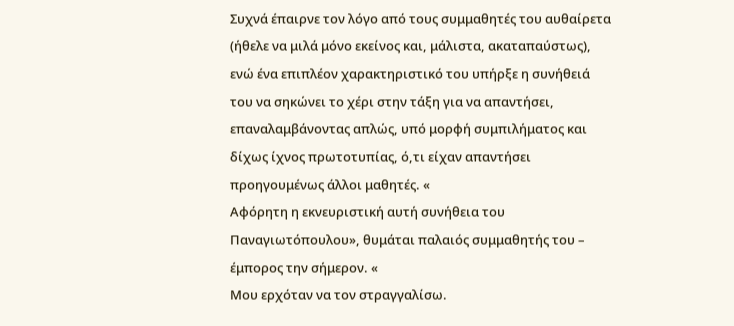Συχνά έπαιρνε τον λόγο από τους συμμαθητές του αυθαίρετα (ήθελε να μιλά μόνο εκείνος και, μάλιστα, ακαταπαύστως), ενώ ένα επιπλέον χαρακτηριστικό του υπήρξε η συνήθειά του να σηκώνει το χέρι στην τάξη για να απαντήσει, επαναλαμβάνοντας απλώς, υπό μορφή συμπιλήματος και δίχως ίχνος πρωτοτυπίας, ό,τι είχαν απαντήσει προηγουμένως άλλοι μαθητές. «
Αφόρητη η εκνευριστική αυτή συνήθεια του Παναγιωτόπουλου», θυμάται παλαιός συμμαθητής του – έμπορος την σήμερον. «
Μου ερχόταν να τον στραγγαλίσω.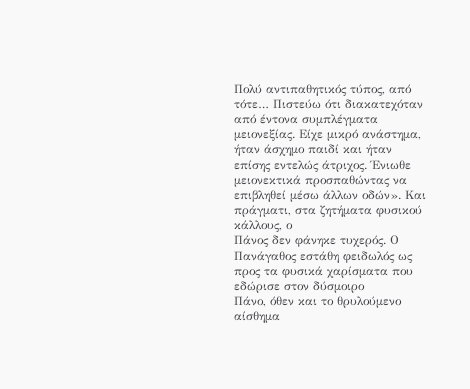Πολύ αντιπαθητικός τύπος, από τότε… Πιστεύω ότι διακατεχόταν από έντονα συμπλέγματα μειονεξίας. Είχε μικρό ανάστημα, ήταν άσχημο παιδί και ήταν επίσης εντελώς άτριχος. Ένιωθε μειονεκτικά προσπαθώντας να επιβληθεί μέσω άλλων οδών». Και πράγματι, στα ζητήματα φυσικού κάλλους, ο
Πάνος δεν φάνηκε τυχερός. Ο
Πανάγαθος εστάθη φειδωλός ως προς τα φυσικά χαρίσματα που εδώρισε στον δύσμοιρο
Πάνο, όθεν και το θρυλούμενο αίσθημα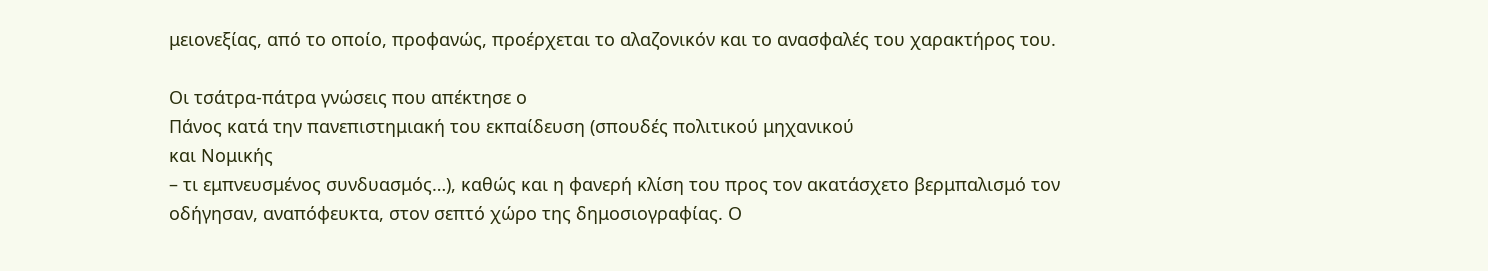μειονεξίας, από το οποίο, προφανώς, προέρχεται το αλαζονικόν και το ανασφαλές του χαρακτήρος του.

Οι τσάτρα-πάτρα γνώσεις που απέκτησε ο
Πάνος κατά την πανεπιστημιακή του εκπαίδευση (σπουδές πολιτικού μηχανικού
και Νομικής
– τι εμπνευσμένος συνδυασμός…), καθώς και η φανερή κλίση του προς τον ακατάσχετο βερμπαλισμό τον οδήγησαν, αναπόφευκτα, στον σεπτό χώρο της δημοσιογραφίας. Ο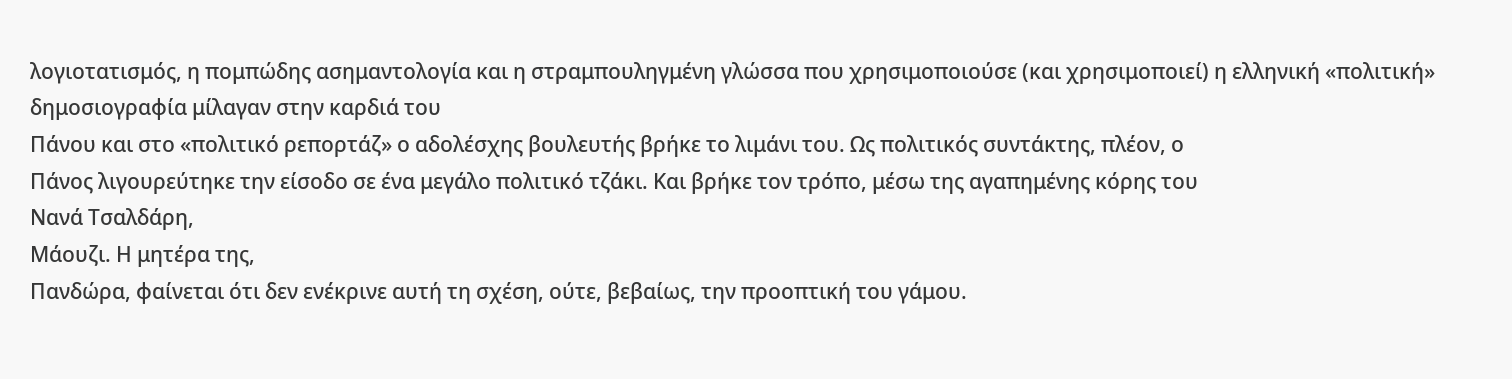λογιοτατισμός, η πομπώδης ασημαντολογία και η στραμπουληγμένη γλώσσα που χρησιμοποιούσε (και χρησιμοποιεί) η ελληνική «πολιτική» δημοσιογραφία μίλαγαν στην καρδιά του
Πάνου και στο «πολιτικό ρεπορτάζ» ο αδολέσχης βουλευτής βρήκε το λιμάνι του. Ως πολιτικός συντάκτης, πλέον, ο
Πάνος λιγουρεύτηκε την είσοδο σε ένα μεγάλο πολιτικό τζάκι. Και βρήκε τον τρόπο, μέσω της αγαπημένης κόρης του
Νανά Τσαλδάρη,
Μάουζι. Η μητέρα της,
Πανδώρα, φαίνεται ότι δεν ενέκρινε αυτή τη σχέση, ούτε, βεβαίως, την προοπτική του γάμου.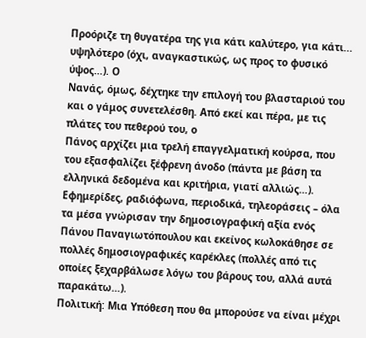Προόριζε τη θυγατέρα της για κάτι καλύτερο, για κάτι... υψηλότερο (όχι, αναγκαστικώς, ως προς το φυσικό ύψος…). Ο
Νανάς, όμως, δέχτηκε την επιλογή του βλασταριού του και ο γάμος συνετελέσθη. Από εκεί και πέρα, με τις πλάτες του πεθερού του, ο
Πάνος αρχίζει μια τρελή επαγγελματική κούρσα, που του εξασφαλίζει ξέφρενη άνοδο (πάντα με βάση τα ελληνικά δεδομένα και κριτήρια, γιατί αλλιώς…). Εφημερίδες, ραδιόφωνα, περιοδικά, τηλεοράσεις – όλα τα μέσα γνώρισαν την δημοσιογραφική αξία ενός
Πάνου Παναγιωτόπουλου και εκείνος κωλοκάθησε σε πολλές δημοσιογραφικές καρέκλες (πολλές από τις οποίες ξεχαρβάλωσε λόγω του βάρους του, αλλά αυτά παρακάτω…).
Πολιτική: Μια Υπόθεση που θα μπορούσε να είναι μέχρι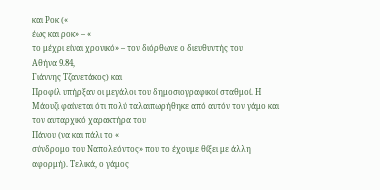και Ροκ («
έως και ροκ» – «
το μέχρι είναι χρονικό» – τον διόρθωνε ο διευθυντής του
Αθήνα 9.84,
Γιάννης Τζανετάκος) και
Προφίλ υπήρξαν οι μεγάλοι του δημοσιογραφικοί σταθμοί. Η
Μάουζι φαίνεται ότι πολύ ταλαιπωρήθηκε από αυτόν τον γάμο και τον αυταρχικό χαρακτήρα του
Πάνου (να και πάλι το «
σύνδρομο του Ναπολεόντος» που το έχουμε θίξει με άλλη αφορμή). Τελικά, ο γάμος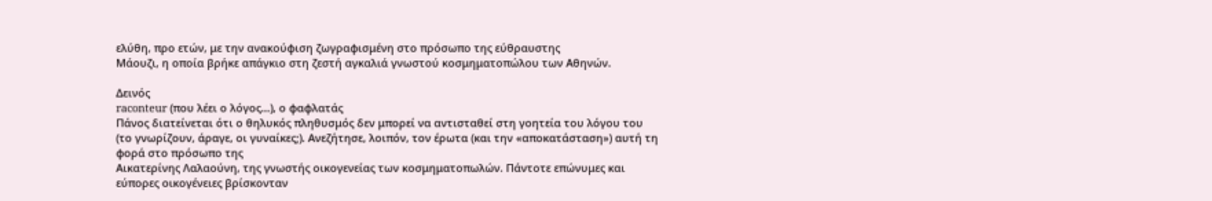ελύθη, προ ετών, με την ανακούφιση ζωγραφισμένη στο πρόσωπο της εύθραυστης
Μάουζι, η οποία βρήκε απάγκιο στη ζεστή αγκαλιά γνωστού κοσμηματοπώλου των Αθηνών.

Δεινός
raconteur (που λέει ο λόγος…), ο φαφλατάς
Πάνος διατείνεται ότι ο θηλυκός πληθυσμός δεν μπορεί να αντισταθεί στη γοητεία του λόγου του (το γνωρίζουν, άραγε, οι γυναίκες;). Ανεζήτησε, λοιπόν, τον έρωτα (και την «αποκατάσταση») αυτή τη φορά στο πρόσωπο της
Αικατερίνης Λαλαούνη, της γνωστής οικογενείας των κοσμηματοπωλών. Πάντοτε επώνυμες και εύπορες οικογένειες βρίσκονταν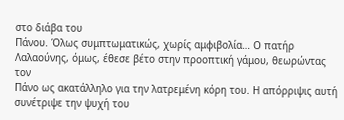στο διάβα του
Πάνου. Όλως συμπτωματικώς, χωρίς αμφιβολία… Ο πατήρ
Λαλαούνης, όμως, έθεσε βέτο στην προοπτική γάμου, θεωρώντας τον
Πάνο ως ακατάλληλο για την λατρεμένη κόρη του. Η απόρριψις αυτή συνέτριψε την ψυχή του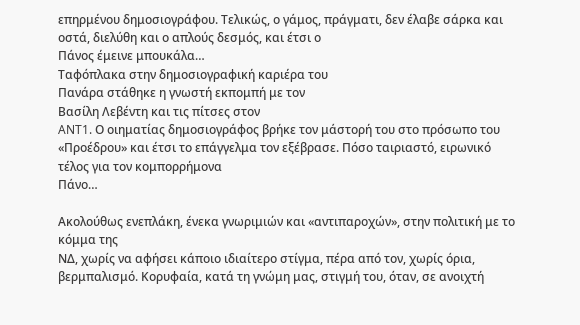επηρμένου δημοσιογράφου. Τελικώς, ο γάμος, πράγματι, δεν έλαβε σάρκα και οστά, διελύθη και ο απλούς δεσμός, και έτσι ο
Πάνος έμεινε μπουκάλα…
Ταφόπλακα στην δημοσιογραφική καριέρα του
Πανάρα στάθηκε η γνωστή εκπομπή με τον
Βασίλη Λεβέντη και τις πίτσες στον
ANT1. Ο οιηματίας δημοσιογράφος βρήκε τον μάστορή του στο πρόσωπο του «Προέδρου» και έτσι το επάγγελμα τον εξέβρασε. Πόσο ταιριαστό, ειρωνικό τέλος για τον κομπορρήμονα
Πάνο…

Ακολούθως ενεπλάκη, ένεκα γνωριμιών και «αντιπαροχών», στην πολιτική με το κόμμα της
ΝΔ, χωρίς να αφήσει κάποιο ιδιαίτερο στίγμα, πέρα από τον, χωρίς όρια, βερμπαλισμό. Κορυφαία, κατά τη γνώμη μας, στιγμή του, όταν, σε ανοιχτή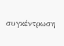συγκέντρωση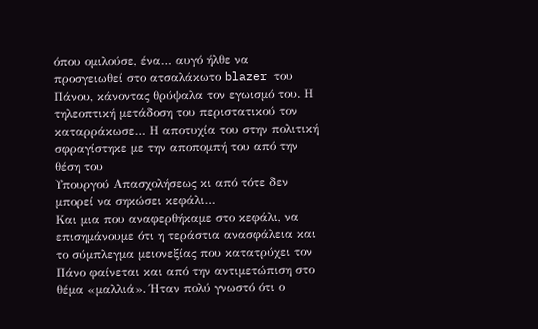όπου ομιλούσε, ένα… αυγό ήλθε να προσγειωθεί στο ατσαλάκωτο blazer του
Πάνου, κάνοντας θρύψαλα τον εγωισμό του. Η τηλεοπτική μετάδοση του περιστατικού τον καταρράκωσε… Η αποτυχία του στην πολιτική σφραγίστηκε με την αποπομπή του από την θέση του
Υπουργού Απασχολήσεως κι από τότε δεν μπορεί να σηκώσει κεφάλι…
Και μια που αναφερθήκαμε στο κεφάλι, να επισημάνουμε ότι η τεράστια ανασφάλεια και το σύμπλεγμα μειονεξίας που κατατρύχει τον
Πάνο φαίνεται και από την αντιμετώπιση στο θέμα «μαλλιά». Ήταν πολύ γνωστό ότι ο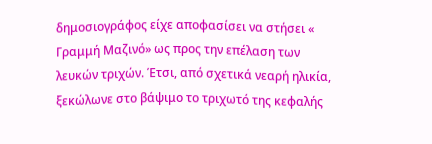δημοσιογράφος είχε αποφασίσει να στήσει «
Γραμμή Μαζινό» ως προς την επέλαση των λευκών τριχών. Έτσι, από σχετικά νεαρή ηλικία, ξεκώλωνε στο βάψιμο το τριχωτό της κεφαλής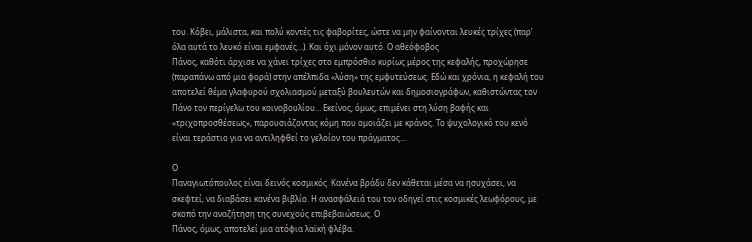του. Κόβει, μάλιστα, και πολύ κοντές τις φαβορίτες, ώστε να μην φαίνονται λευκές τρίχες (παρ’ όλα αυτά το λευκό είναι εμφανές…). Και όχι μόνον αυτό. Ο αθεόφοβος
Πάνος, καθότι άρχισε να χάνει τρίχες στο εμπρόσθιο κυρίως μέρος της κεφαλής, προχώρησε (παραπάνω από μια φορά) στην απέλπιδα «λύση» της εμφυτεύσεως. Εδώ και χρόνια, η κεφαλή του αποτελεί θέμα γλαφυρού σχολιασμού μεταξύ βουλευτών και δημοσιογράφων, καθιστώντας τον
Πάνο τον περίγελω του κοινοβουλίου… Εκείνος, όμως, επιμένει στη λύση βαφής και «τριχοπροσθέσεως», παρουσιάζοντας κόμη που ομοιάζει με κράνος. Το ψυχολογικό του κενό είναι τεράστιο για να αντιληφθεί το γελοίον του πράγματος…

Ο
Παναγιωτόπουλος είναι δεινός κοσμικός. Κανένα βράδυ δεν κάθεται μέσα να ησυχάσει, να σκεφτεί, να διαβάσει κανένα βιβλίο. Η ανασφάλειά του τον οδηγεί στις κοσμικές λεωφόρους, με σκοπό την αναζήτηση της συνεχούς επιβεβαιώσεως. Ο
Πάνος, όμως, αποτελεί μια ατόφια λαϊκή φλέβα.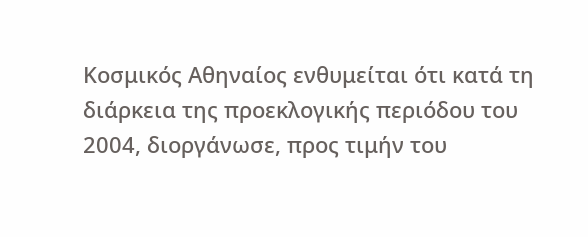Κοσμικός Αθηναίος ενθυμείται ότι κατά τη διάρκεια της προεκλογικής περιόδου του 2004, διοργάνωσε, προς τιμήν του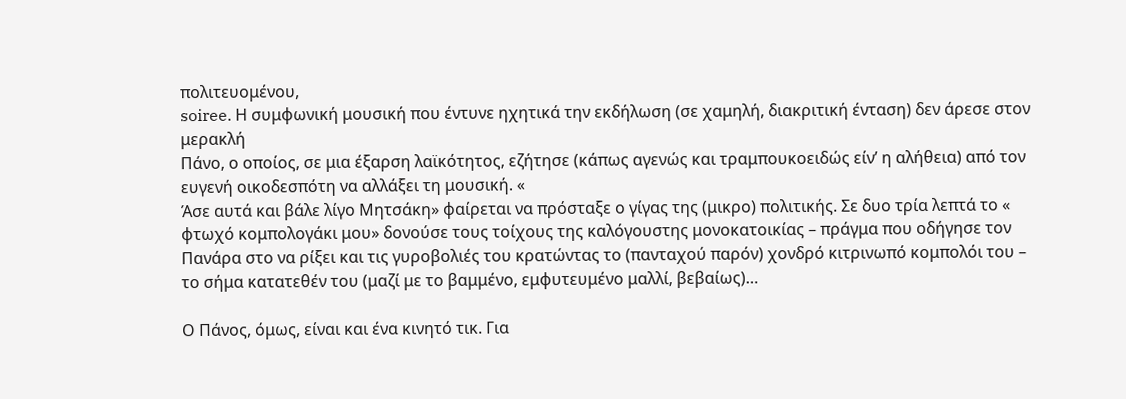πολιτευομένου,
soiree. Η συμφωνική μουσική που έντυνε ηχητικά την εκδήλωση (σε χαμηλή, διακριτική ένταση) δεν άρεσε στον μερακλή
Πάνο, ο οποίος, σε μια έξαρση λαϊκότητος, εζήτησε (κάπως αγενώς και τραμπουκοειδώς είν’ η αλήθεια) από τον ευγενή οικοδεσπότη να αλλάξει τη μουσική. «
Άσε αυτά και βάλε λίγο Μητσάκη» φαίρεται να πρόσταξε ο γίγας της (μικρο) πολιτικής. Σε δυο τρία λεπτά το «
φτωχό κομπολογάκι μου» δονούσε τους τοίχους της καλόγουστης μονοκατοικίας – πράγμα που οδήγησε τον
Πανάρα στο να ρίξει και τις γυροβολιές του κρατώντας το (πανταχού παρόν) χονδρό κιτρινωπό κομπολόι του – το σήμα κατατεθέν του (μαζί με το βαμμένο, εμφυτευμένο μαλλί, βεβαίως)…

Ο Πάνος, όμως, είναι και ένα κινητό τικ. Για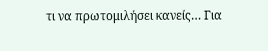τι να πρωτομιλήσει κανείς… Για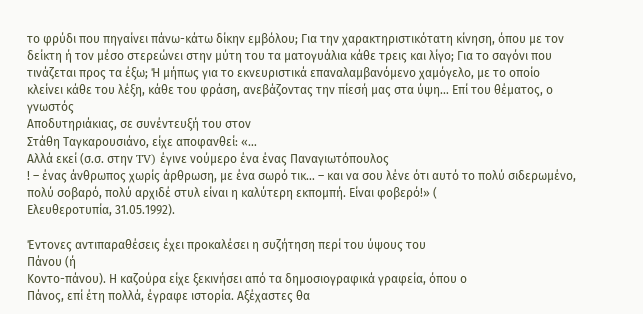το φρύδι που πηγαίνει πάνω-κάτω δίκην εμβόλου; Για την χαρακτηριστικότατη κίνηση, όπου με τον δείκτη ή τον μέσο στερεώνει στην μύτη του τα ματογυάλια κάθε τρεις και λίγο; Για το σαγόνι που τινάζεται προς τα έξω; Ή μήπως για το εκνευριστικά επαναλαμβανόμενο χαμόγελο, με το οποίο κλείνει κάθε του λέξη, κάθε του φράση, ανεβάζοντας την πίεσή μας στα ύψη… Επί του θέματος, ο γνωστός
Αποδυτηριάκιας, σε συνέντευξή του στον
Στάθη Ταγκαρουσιάνο, είχε αποφανθεί: «…
Αλλά εκεί (σ.σ. στην TV) έγινε νούμερο ένα ένας Παναγιωτόπουλος
! – ένας άνθρωπος χωρίς άρθρωση, με ένα σωρό τικ… – και να σου λένε ότι αυτό το πολύ σιδερωμένο, πολύ σοβαρό, πολύ αρχιδέ στυλ είναι η καλύτερη εκπομπή. Είναι φοβερό!» (
Ελευθεροτυπία, 31.05.1992).

Έντονες αντιπαραθέσεις έχει προκαλέσει η συζήτηση περί του ύψους του
Πάνου (ή
Κοντο-πάνου). Η καζούρα είχε ξεκινήσει από τα δημοσιογραφικά γραφεία, όπου ο
Πάνος, επί έτη πολλά, έγραφε ιστορία. Αξέχαστες θα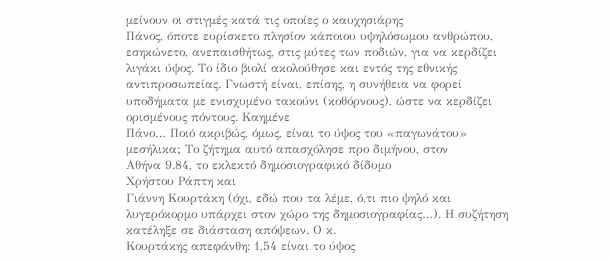μείνουν οι στιγμές κατά τις οποίες ο καυχησιάρης
Πάνος, όποτε ευρίσκετο πλησίον κάποιου υψηλόσωμου ανθρώπου, εσηκώνετο, ανεπαισθήτως, στις μύτες των ποδιών, για να κερδίζει λιγάκι ύψος. Το ίδιο βιολί ακολούθησε και εντός της εθνικής αντιπροσωπείας. Γνωστή είναι, επίσης, η συνήθεια να φορεί υποδήματα με ενισχυμένο τακούνι (κοθόρνους), ώστε να κερδίζει ορισμένους πόντους. Καημένε
Πάνο… Ποιό ακριβώς, όμως, είναι το ύψος του «παγωνάτου» μεσήλικα; Το ζήτημα αυτό απασχόλησε προ διμήνου, στον
Αθήνα 9.84, το εκλεκτό δημοσιογραφικό δίδυμο
Χρήστου Ράπτη και
Γιάννη Κουρτάκη (όχι, εδώ που τα λέμε, ό,τι πιο ψηλό και λυγερόκορμο υπάρχει στον χώρο της δημοσιογραφίας…). Η συζήτηση κατέληξε σε διάσταση απόψεων. Ο κ.
Κουρτάκης απεφάνθη: 1,54 είναι το ύψος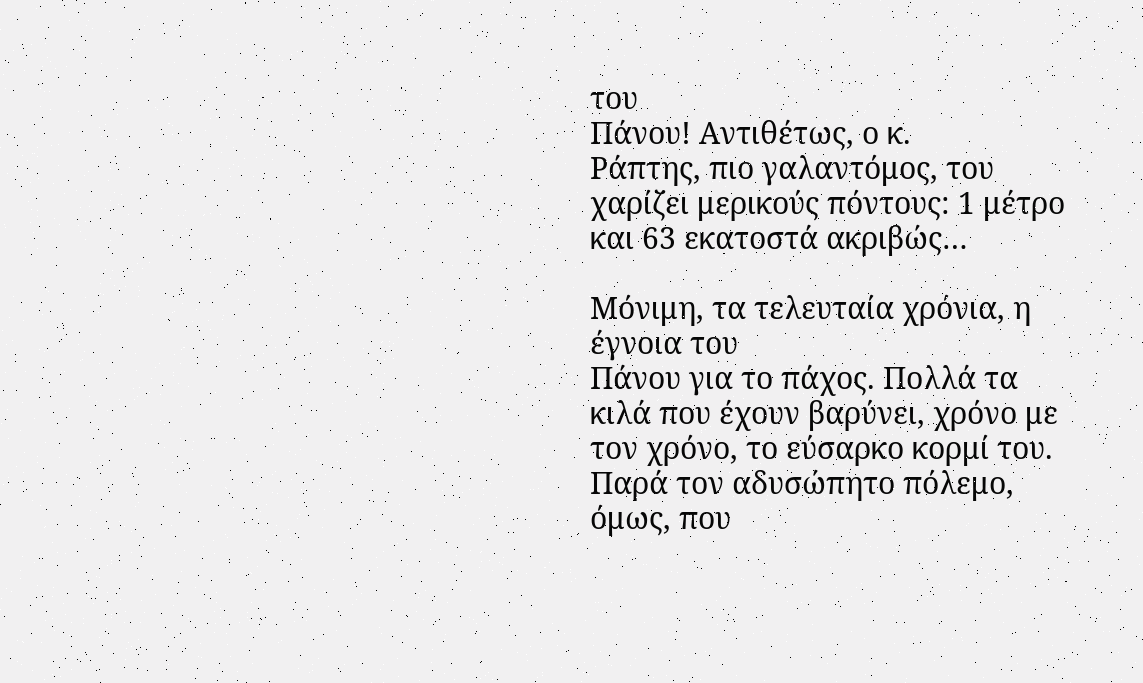του
Πάνου! Αντιθέτως, ο κ.
Ράπτης, πιο γαλαντόμος, του χαρίζει μερικούς πόντους: 1 μέτρο και 63 εκατοστά ακριβώς…

Μόνιμη, τα τελευταία χρόνια, η έγνοια του
Πάνου για το πάχος. Πολλά τα κιλά που έχουν βαρύνει, χρόνο με τον χρόνο, το εύσαρκο κορμί του. Παρά τον αδυσώπητο πόλεμο, όμως, που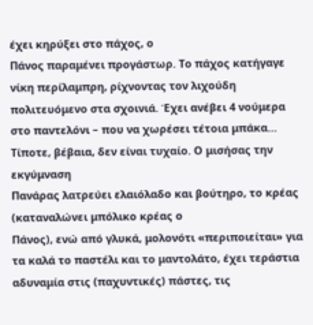έχει κηρύξει στο πάχος, ο
Πάνος παραμένει προγάστωρ. Το πάχος κατήγαγε νίκη περίλαμπρη, ρίχνοντας τον λιχούδη πολιτευόμενο στα σχοινιά. Έχει ανέβει 4 νούμερα στο παντελόνι – που να χωρέσει τέτοια μπάκα… Τίποτε, βέβαια, δεν είναι τυχαίο. Ο μισήσας την εκγύμναση
Πανάρας λατρεύει ελαιόλαδο και βούτηρο, το κρέας (καταναλώνει μπόλικο κρέας ο
Πάνος), ενώ από γλυκά, μολονότι «περιποιείται» για τα καλά το παστέλι και το μαντολάτο, έχει τεράστια αδυναμία στις (παχυντικές) πάστες, τις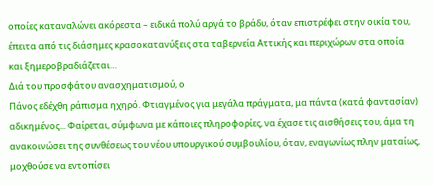οποίες καταναλώνει ακόρεστα – ειδικά πολύ αργά το βράδυ, όταν επιστρέφει στην οικία του, έπειτα από τις διάσημες κρασοκατανύξεις στα ταβερνεία Αττικής και περιχώρων στα οποία και ξημεροβραδιάζεται…
Διά του προσφάτου ανασχηματισμού, ο
Πάνος εδέχθη ράπισμα ηχηρό. Φτιαγμένος για μεγάλα πράγματα, μα πάντα (κατά φαντασίαν) αδικημένος... Φαίρεται, σύμφωνα με κάποιες πληροφορίες, να έχασε τις αισθήσεις του, άμα τη ανακοινώσει της συνθέσεως του νέου υπουργικού συμβουλίου, όταν, εναγωνίως πλην ματαίως, μοχθούσε να εντοπίσει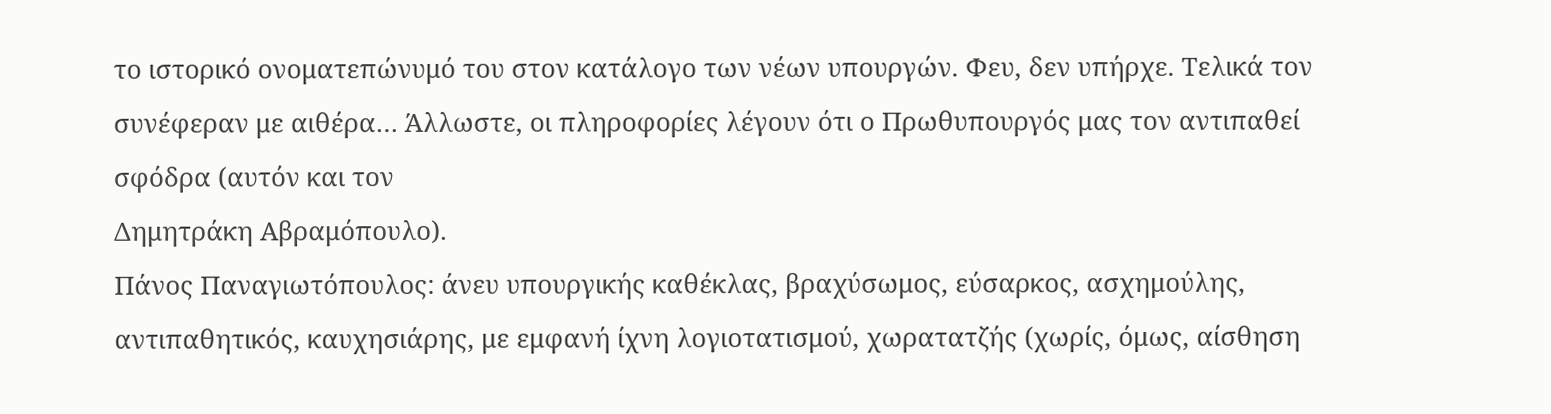το ιστορικό ονοματεπώνυμό του στον κατάλογο των νέων υπουργών. Φευ, δεν υπήρχε. Τελικά τον συνέφεραν με αιθέρα… Άλλωστε, οι πληροφορίες λέγουν ότι ο Πρωθυπουργός μας τον αντιπαθεί σφόδρα (αυτόν και τον
Δημητράκη Αβραμόπουλο).
Πάνος Παναγιωτόπουλος: άνευ υπουργικής καθέκλας, βραχύσωμος, εύσαρκος, ασχημούλης, αντιπαθητικός, καυχησιάρης, με εμφανή ίχνη λογιοτατισμού, χωρατατζής (χωρίς, όμως, αίσθηση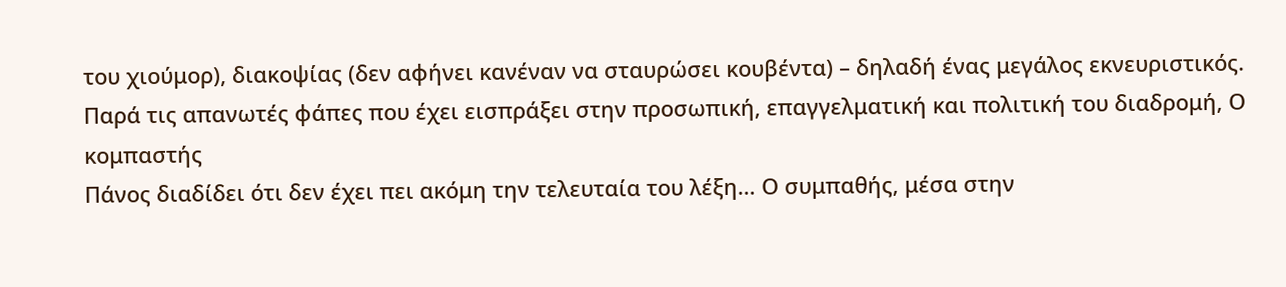του χιούμορ), διακοψίας (δεν αφήνει κανέναν να σταυρώσει κουβέντα) – δηλαδή ένας μεγάλος εκνευριστικός. Παρά τις απανωτές φάπες που έχει εισπράξει στην προσωπική, επαγγελματική και πολιτική του διαδρομή, Ο κομπαστής
Πάνος διαδίδει ότι δεν έχει πει ακόμη την τελευταία του λέξη… Ο συμπαθής, μέσα στην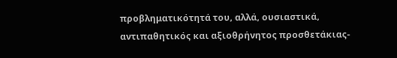προβληματικότητά του, αλλά, ουσιαστικά, αντιπαθητικός και αξιοθρήνητος προσθετάκιας-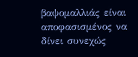βαψομαλλιάς είναι αποφασισμένος να δίνει συνεχώς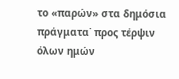το «παρών» στα δημόσια πράγματα˙ προς τέρψιν όλων ημών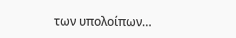των υπολοίπων…